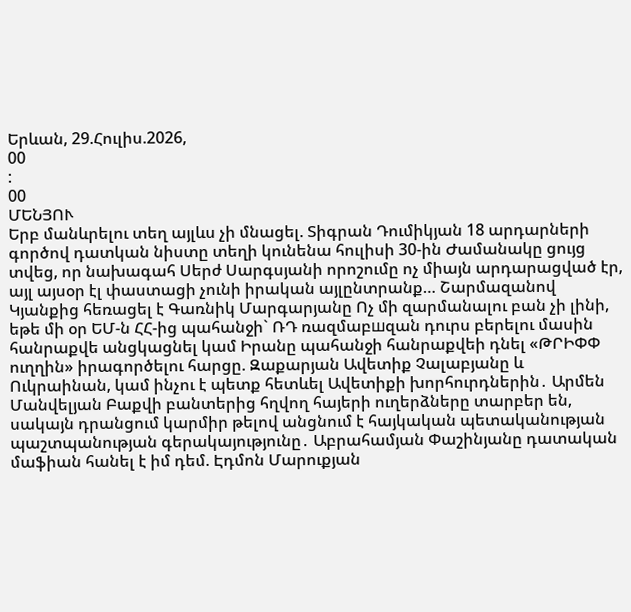Երևան, 29.Հուլիս.2026,
00
:
00
ՄԵՆՅՈՒ
Երբ մանևրելու տեղ այլևս չի մնացել. Տիգրան Դումիկյան 18 արդարների գործով դատկան նիստը տեղի կունենա հուլիսի 30-ին Ժամանակը ցույց տվեց, որ նախագահ Սերժ Սարգսյանի որոշումը ոչ միայն արդարացված էր, այլ այսօր էլ փաստացի չունի իրական այլընտրանք… Շարմազանով Կյանքից հեռացել է Գառնիկ Մարգարյանը Ոչ մի զարմանալու բան չի լինի, եթե մի օր ԵՄ-ն ՀՀ-ից պահանջի` ՌԴ ռազմաբшզան դուրս բերելու մասին հանրաքվե անցկացնել կամ Իրանը պահանջի հանրաքվեի դնել «ԹՐԻՓՓ ուղղին» իրագործելու հարցը. Զաքարյան Ավետիք Չալաբյանը և Ուկրաինան, կամ ինչու է պետք հետևել Ավետիքի խորհուրդներին․ Արմեն Մանվելյան Բաքվի բանտերից հղվող հայերի ուղերձները տարբեր են, սակայն դրանցում կարմիր թելով անցնում է հայկական պետականության պաշտպանության գերակայությունը․ Աբրահամյան Փաշինյանը դատական մաֆիան հանել է իմ դեմ. Էդմոն Մարուքյան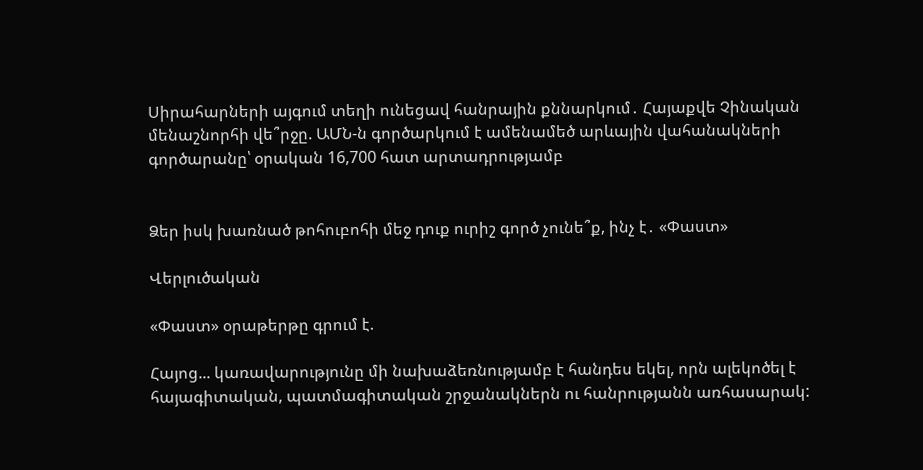Սիրահարների այգում տեղի ունեցավ հանրային քննարկում․ Հայաքվե Չինական մենաշնորհի վե՞րջը. ԱՄՆ-ն գործարկում է ամենամեծ արևային վահանակների գործարանը՝ օրական 16,700 հատ արտադրությամբ


Ձեր իսկ խառնած թոհուբոհի մեջ դուք ուրիշ գործ չունե՞ք, ինչ է․ «Փաստ»

Վերլուծական

«Փաստ» օրաթերթը գրում է.

Հայոց... կառավարությունը մի նախաձեռնությամբ է հանդես եկել, որն ալեկոծել է հայագիտական, պատմագիտական շրջանակներն ու հանրությանն առհասարակ: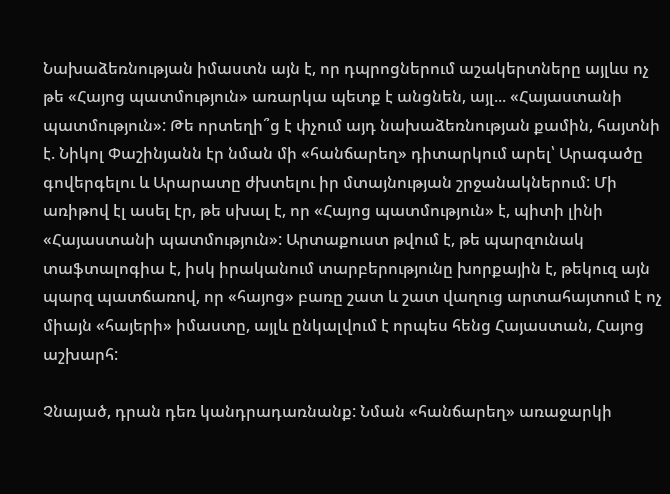Նախաձեռնության իմաստն այն է, որ դպրոցներում աշակերտները այլևս ոչ թե «Հայոց պատմություն» առարկա պետք է անցնեն, այլ... «Հայաստանի պատմություն»: Թե որտեղի՞ց է փչում այդ նախաձեռնության քամին, հայտնի է. Նիկոլ Փաշինյանն էր նման մի «հանճարեղ» դիտարկում արել՝ Արագածը գովերգելու և Արարատը ժխտելու իր մտայնության շրջանակներում: Մի առիթով էլ ասել էր, թե սխալ է, որ «Հայոց պատմություն» է, պիտի լինի «Հայաստանի պատմություն»: Արտաքուստ թվում է, թե պարզունակ տաֆտալոգիա է, իսկ իրականում տարբերությունը խորքային է, թեկուզ այն պարզ պատճառով, որ «հայոց» բառը շատ և շատ վաղուց արտահայտում է ոչ միայն «հայերի» իմաստը, այլև ընկալվում է որպես հենց Հայաստան, Հայոց աշխարհ:

Չնայած, դրան դեռ կանդրադառնանք: Նման «հանճարեղ» առաջարկի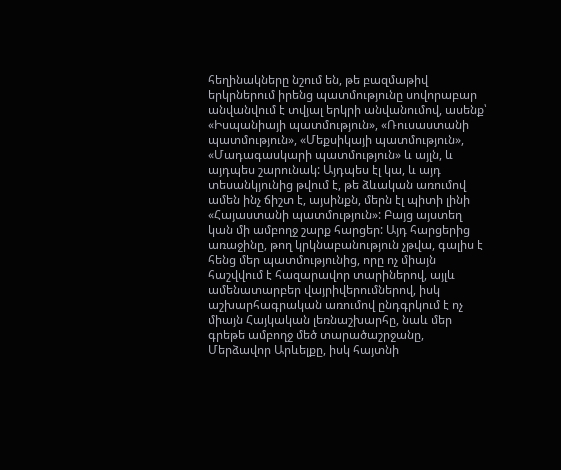հեղինակները նշում են, թե բազմաթիվ երկրներում իրենց պատմությունը սովորաբար անվանվում է տվյալ երկրի անվանումով, ասենք՝ «Իսպանիայի պատմություն», «Ռուսաստանի պատմություն», «Մեքսիկայի պատմություն», «Մադագասկարի պատմություն» և այլն, և այդպես շարունակ: Այդպես էլ կա, և այդ տեսանկյունից թվում է, թե ձևական առումով ամեն ինչ ճիշտ է, այսինքն, մերն էլ պիտի լինի «Հայաստանի պատմություն»: Բայց այստեղ կան մի ամբողջ շարք հարցեր: Այդ հարցերից առաջինը, թող կրկնաբանություն չթվա, գալիս է հենց մեր պատմությունից, որը ոչ միայն հաշվվում է հազարավոր տարիներով, այլև ամենատարբեր վայրիվերումներով, իսկ աշխարհագրական առումով ընդգրկում է ոչ միայն Հայկական լեռնաշխարհը, նաև մեր գրեթե ամբողջ մեծ տարածաշրջանը, Մերձավոր Արևելքը, իսկ հայտնի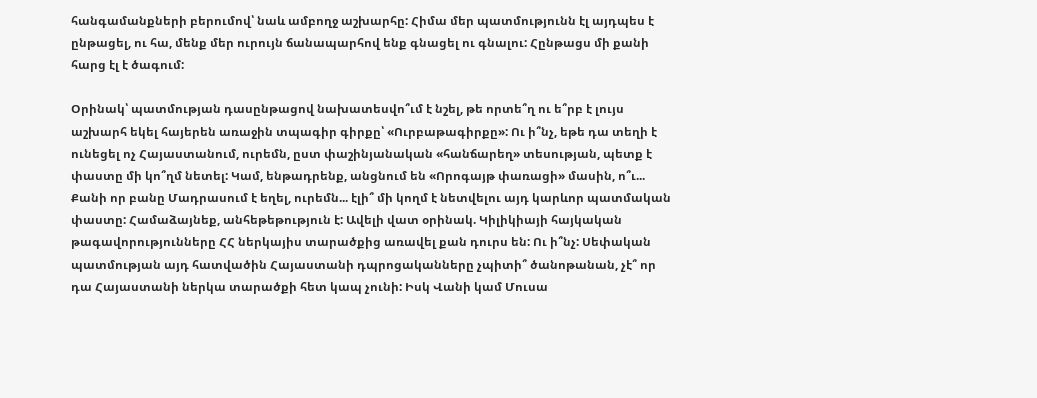հանգամանքների բերումով՝ նաև ամբողջ աշխարհը: Հիմա մեր պատմությունն էլ այդպես է ընթացել, ու հա, մենք մեր ուրույն ճանապարհով ենք գնացել ու գնալու: Հընթացս մի քանի հարց էլ է ծագում:

Օրինակ՝ պատմության դասընթացով նախատեսվո՞ւմ է նշել, թե որտե՞ղ ու ե՞րբ է լույս աշխարհ եկել հայերեն առաջին տպագիր գիրքը՝ «Ուրբաթագիրքը»: Ու ի՞նչ, եթե դա տեղի է ունեցել ոչ Հայաստանում, ուրեմն, ըստ փաշինյանական «հանճարեղ» տեսության, պետք է փաստը մի կո՞ղմ նետել: Կամ, ենթադրենք, անցնում են «Որոգայթ փառացի» մասին, ո՞ւ... Քանի որ բանը Մադրասում է եղել, ուրեմն... էլի՞ մի կողմ է նետվելու այդ կարևոր պատմական փաստը: Համաձայնեք, անհեթեթություն է: Ավելի վատ օրինակ. Կիլիկիայի հայկական թագավորությունները ՀՀ ներկայիս տարածքից առավել քան դուրս են: Ու ի՞նչ: Սեփական պատմության այդ հատվածին Հայաստանի դպրոցականները չպիտի՞ ծանոթանան, չէ՞ որ դա Հայաստանի ներկա տարածքի հետ կապ չունի: Իսկ Վանի կամ Մուսա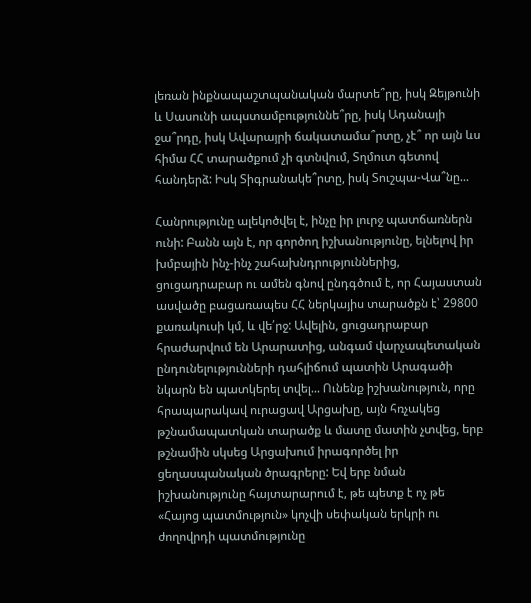լեռան ինքնապաշտպանական մարտե՞րը, իսկ Զեյթունի և Սասունի ապստամբություննե՞րը, իսկ Ադանայի ջա՞րդը, իսկ Ավարայրի ճակատամա՞րտը, չէ՞ որ այն ևս հիմա ՀՀ տարածքում չի գտնվում, Տղմուտ գետով հանդերձ: Իսկ Տիգրանակե՞րտը, իսկ Տուշպա-Վա՞նը...

Հանրությունը ալեկոծվել է, ինչը իր լուրջ պատճառներն ունի: Բանն այն է, որ գործող իշխանությունը, ելնելով իր խմբային ինչ-ինչ շահախնդրություններից, ցուցադրաբար ու ամեն գնով ընդգծում է, որ Հայաստան ասվածը բացառապես ՀՀ ներկայիս տարածքն է՝ 29800 քառակուսի կմ, և վե՛րջ: Ավելին, ցուցադրաբար հրաժարվում են Արարատից, անգամ վարչապետական ընդունելությունների դահլիճում պատին Արագածի նկարն են պատկերել տվել... Ունենք իշխանություն, որը հրապարակավ ուրացավ Արցախը, այն հռչակեց թշնամապատկան տարածք և մատը մատին չտվեց, երբ թշնամին սկսեց Արցախում իրագործել իր ցեղասպանական ծրագրերը: Եվ երբ նման իշխանությունը հայտարարում է, թե պետք է ոչ թե «Հայոց պատմություն» կոչվի սեփական երկրի ու ժողովրդի պատմությունը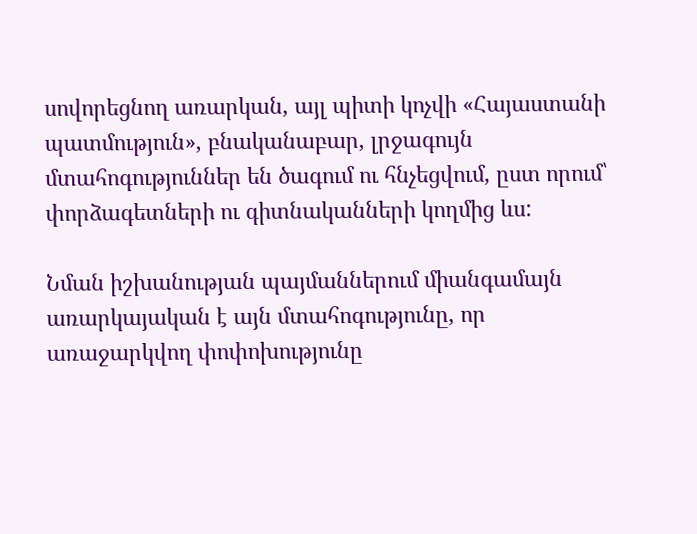սովորեցնող առարկան, այլ պիտի կոչվի «Հայաստանի պատմություն», բնականաբար, լրջագույն մտահոգություններ են ծագում ու հնչեցվում, ըստ որում՝ փորձագետների ու գիտնականների կողմից ևս:

Նման իշխանության պայմաններում միանգամայն առարկայական է այն մտահոգությունը, որ առաջարկվող փոփոխությունը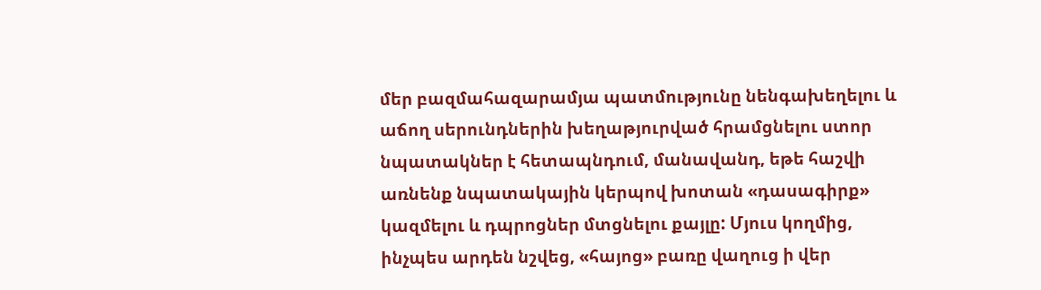մեր բազմահազարամյա պատմությունը նենգախեղելու և աճող սերունդներին խեղաթյուրված հրամցնելու ստոր նպատակներ է հետապնդում, մանավանդ, եթե հաշվի առնենք նպատակային կերպով խոտան «դասագիրք» կազմելու և դպրոցներ մտցնելու քայլը: Մյուս կողմից, ինչպես արդեն նշվեց, «հայոց» բառը վաղուց ի վեր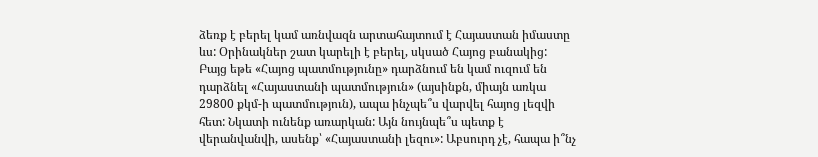ձեռք է բերել կամ առնվազն արտահայտում է Հայաստան իմաստը ևս: Օրինակներ շատ կարելի է բերել, սկսած Հայոց բանակից: Բայց եթե «Հայոց պատմությունը» դարձնում են կամ ուզում են դարձնել «Հայաստանի պատմություն» (այսինքն, միայն առկա 29800 քկմ-ի պատմություն), ապա ինչպե՞ս վարվել հայոց լեզվի հետ: Նկատի ունենք առարկան: Այն նույնպե՞ս պետք է վերանվանվի, ասենք՝ «Հայաստանի լեզու»: Աբսուրդ չէ, հապա ի՞նչ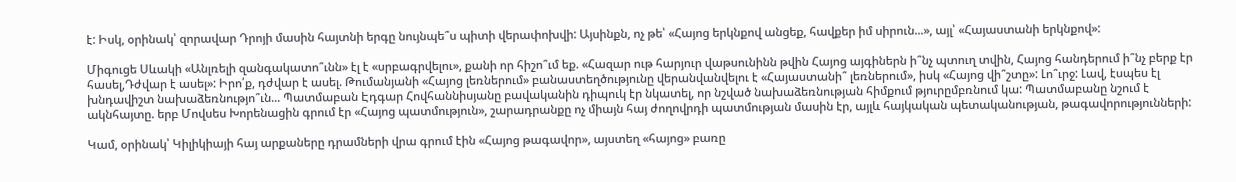է: Իսկ, օրինակ՝ զորավար Դրոյի մասին հայտնի երգը նույնպե՞ս պիտի վերափոխվի: Այսինքն, ոչ թե՝ «Հայոց երկնքով անցեք, հավքեր իմ սիրուն...», այլ՝ «Հայաստանի երկնքով»:

Միգուցե Սևակի «Անլռելի զանգակատո՞ւնն» էլ է «սրբագրվելու», քանի որ հիշո՞ւմ եք. «Հազար ութ հարյուր վաթսունինն թվին Հայոց այգիներն ի՞նչ պտուղ տվին, Հայոց հանդերում ի՞նչ բերք էր հասել,Դժվար է ասել»: Իրո՛ք, դժվար է ասել. Թումանյանի «Հայոց լեռներում» բանաստեղծությունը վերանվանվելու է «Հայաստանի՞ լեռներում», իսկ «Հայոց վի՞շտը»: Լո՞ւրջ: Լավ, էսպես էլ խնդավիշտ նախաձեռնությո՞ւն... Պատմաբան Էդգար Հովհաննիսյանը բավականին դիպուկ էր նկատել, որ նշված նախաձեռնության հիմքում թյուրըմբռնում կա: Պատմաբանը նշում է ակնհայտը. երբ Մովսես Խորենացին գրում էր «Հայոց պատմություն», շարադրանքը ոչ միայն հայ ժողովրդի պատմության մասին էր, այլև հայկական պետականության, թագավորությունների:

Կամ, օրինակ՝ Կիլիկիայի հայ արքաները դրամների վրա գրում էին «Հայոց թագավոր», այստեղ «հայոց» բառը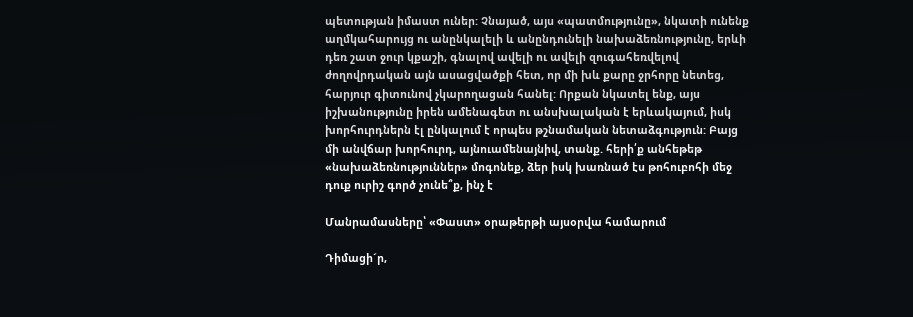պետության իմաստ ուներ: Չնայած, այս «պատմությունը», նկատի ունենք աղմկահարույց ու անընկալելի և անընդունելի նախաձեռնությունը, երևի դեռ շատ ջուր կքաշի, գնալով ավելի ու ավելի զուգահեռվելով ժողովրդական այն ասացվածքի հետ, որ մի խև քարը ջրհորը նետեց, հարյուր գիտունով չկարողացան հանել: Որքան նկատել ենք, այս իշխանությունը իրեն ամենագետ ու անսխալական է երևակայում, իսկ խորհուրդներն էլ ընկալում է որպես թշնամական նետաձգություն: Բայց մի անվճար խորհուրդ, այնուամենայնիվ, տանք. հերի՛ք անհեթեթ «նախաձեռնություններ» մոգոնեք, ձեր իսկ խառնած էս թոհուբոհի մեջ դուք ուրիշ գործ չունե՞ք, ինչ է

Մանրամասները՝ «Փաստ» օրաթերթի այսօրվա համարում

Դիմացի´ր,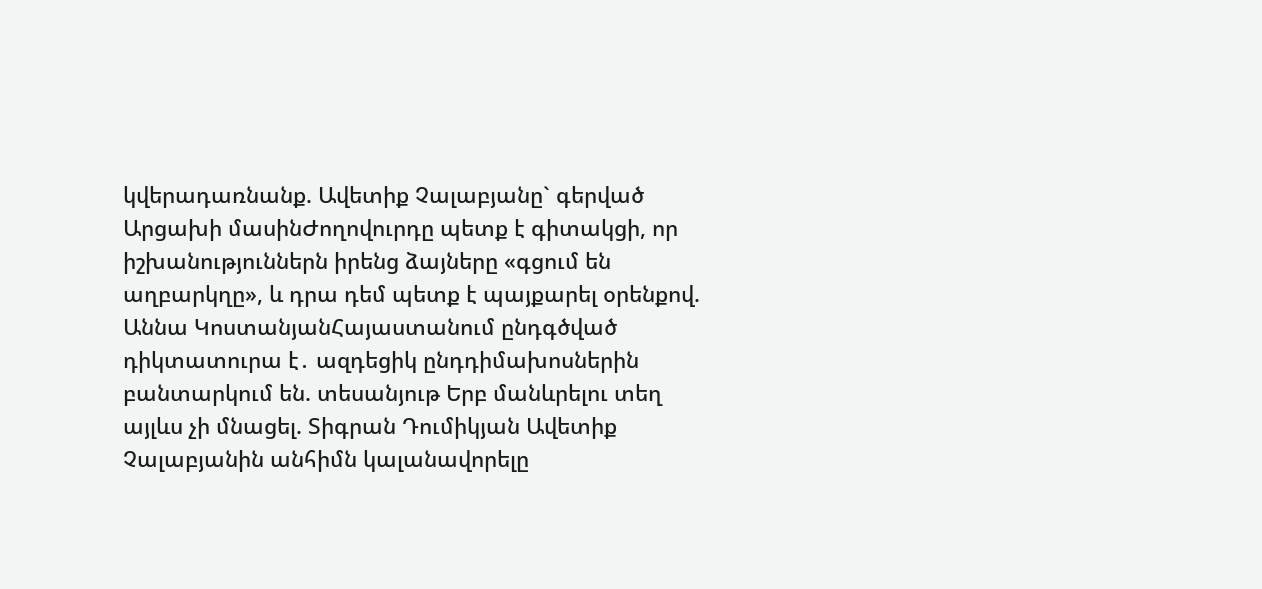կվերադառնանք. Ավետիք Չալաբյանը` գերված Արցախի մասինԺողովուրդը պետք է գիտակցի, որ իշխանություններն իրենց ձայները «գցում են աղբարկղը», և դրա դեմ պետք է պայքարել օրենքով. Աննա ԿոստանյանՀայաստանում ընդգծված դիկտատուրա է․ ազդեցիկ ընդդիմախոսներին բանտարկում են. տեսանյութ Երբ մանևրելու տեղ այլևս չի մնացել. Տիգրան Դումիկյան Ավետիք Չալաբյանին անհիմն կալանավորելը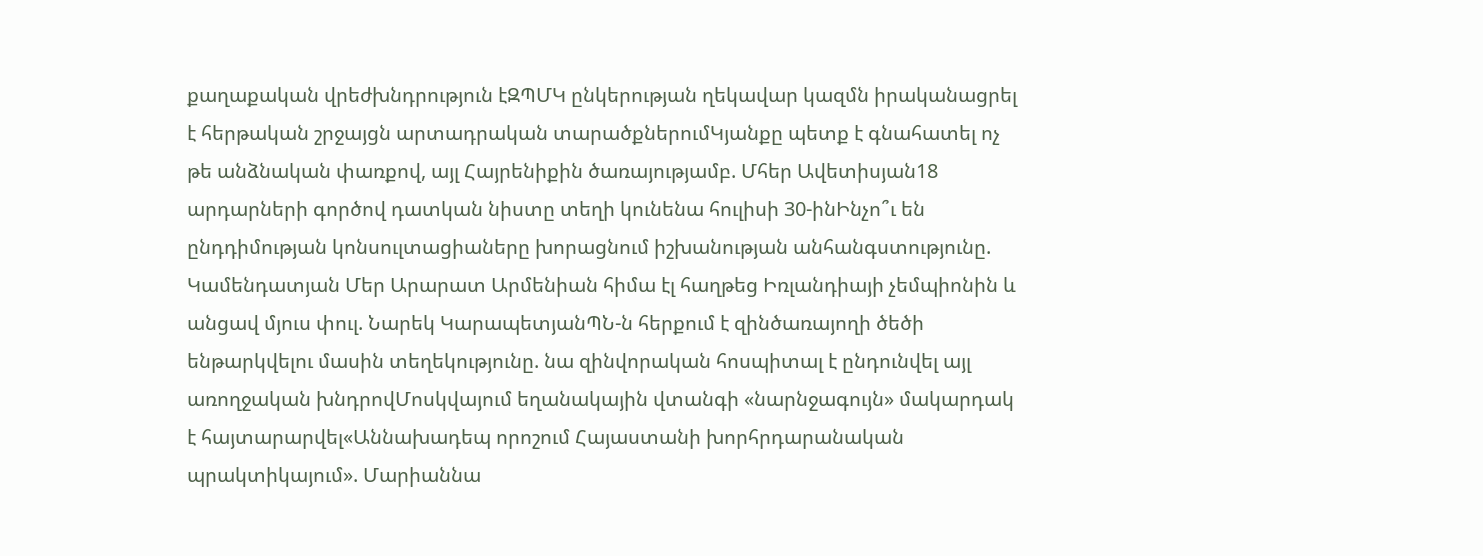քաղաքական վրեժխնդրություն էԶՊՄԿ ընկերության ղեկավար կազմն իրականացրել է հերթական շրջայցն արտադրական տարածքներումԿյանքը պետք է գնահատել ոչ թե անձնական փառքով, այլ Հայրենիքին ծառայությամբ. Մհեր Ավետիսյան18 արդարների գործով դատկան նիստը տեղի կունենա հուլիսի 30-ինԻնչո՞ւ են ընդդիմության կոնսուլտացիաները խորացնում իշխանության անհանգստությունը. Կամենդատյան Մեր Արարատ Արմենիան հիմա էլ հաղթեց Իռլանդիայի չեմպիոնին և անցավ մյուս փուլ. Նարեկ ԿարապետյանՊՆ-ն հերքում է զինծառայողի ծեծի ենթարկվելու մասին տեղեկությունը. նա զինվորական հոսպիտալ է ընդունվել այլ առողջական խնդրովՄոսկվայում եղանակային վտանգի «նարնջագույն» մակարդակ է հայտարարվել«Աննախադեպ որոշում Հայաստանի խորհրդարանական պրակտիկայում». Մարիաննա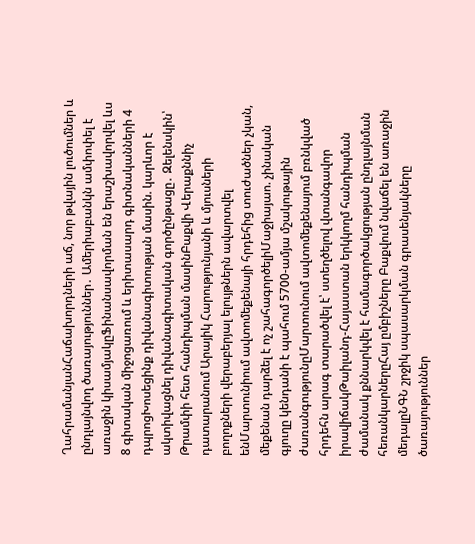ՂահրամանյանՀաճախորդների աճ, նոր թվային լուծումներ և ընդլայնվող ծառայություններ․ Ամերիաբանկն ամփոփել է առաջին կիսամյակըՖինանսավորման են երաշխավորվել ևս 8 գիտական միջոցառում և երիտասարդ գիտնականների 4 դպրոցԽոսեցինք դիվանագիտության մասին. կարևոր է ակտիվացնել դիվանագիտական գործընթացը․ Զելենսկին՝ Թրամփի հետ հանդիպման մասինԲաքվի Վերաքննիչ դատարանում Արայիկ Հարությունյանի և մյուսների բողոքների վերաբերյալ ելույթներն ավարտվել ենՄարտունիում ավտոմեքենայի հրդեհից տուժածներ չկան, մեքենան դարձել է ոչ շահագործելիՄաջիայաո. չինական գյուղը կենդանի է պահում 5700-ամյա մշակութային ժառանգությունըՄարտունում ավտոմեքենայում բռնկված հրդեհն արագ տարածվել է՝ ստեղծելով վտանգավոր իրավիճակԹաիլանդ-Հայաստան երկկողմ հանդիպման ժամանակ քննարկվել է համագործակցության ընդլայնման հեռանկարներըՀայ ըմբիշները Բաքվում նվաճել են առաջին մեդալըՆԳՆ շրջիկ սպասարկման գրասենյակները ծառայություններ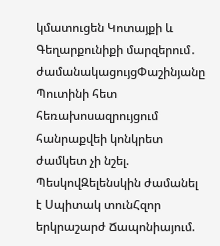կմատուցեն Կոտայքի և Գեղարքունիքի մարզերում․ ժամանակացույցՓաշինյանը Պուտինի հետ հեռախոսազրույցում հանրաքվեի կոնկրետ ժամկետ չի նշել. ՊեսկովԶելենսկին ժամանել է Սպիտակ տունՀզոր երկրաշարժ Ճապոնիայում.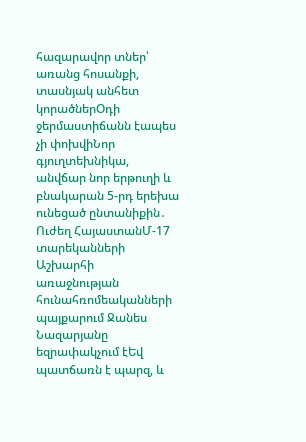հազարավոր տներ՝ առանց հոսանքի, տասնյակ անհետ կորածներՕդի ջերմաստիճանն էապես չի փոխվիՆոր գյուղտեխնիկա, անվճար նոր երթուղի և բնակարան 5-րդ երեխա ունեցած ընտանիքին․ Ուժեղ ՀայաստանՄ-17 տարեկանների Աշխարհի առաջնության հունահռոմեականների պայքարում Ջանես Նազարյանը եզրափակչում էԵվ պատճառն է պարզ, և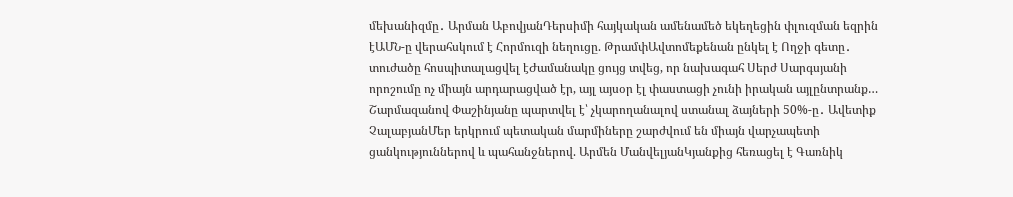մեխանիզմը․ Արման ԱբովյանԴերսիմի հայկական ամենամեծ եկեղեցին փլուզման եզրին էԱՄՆ-ը վերահսկում է Հորմուզի նեղուցը. ԹրամփԱվտոմեքենան ընկել է Ողջի գետը․ տուժածը հոսպիտալացվել էԺամանակը ցույց տվեց, որ նախագահ Սերժ Սարգսյանի որոշումը ոչ միայն արդարացված էր, այլ այսօր էլ փաստացի չունի իրական այլընտրանք… Շարմազանով Փաշինյանը պարտվել է՝ չկարողանալով ստանալ ձայների 50%-ը․ Ավետիք ՉալաբյանՄեր երկրում պետական մարմիները շարժվում են միայն վարչապետի ցանկություններով և պահանջներով. Արմեն ՄանվելյանԿյանքից հեռացել է Գառնիկ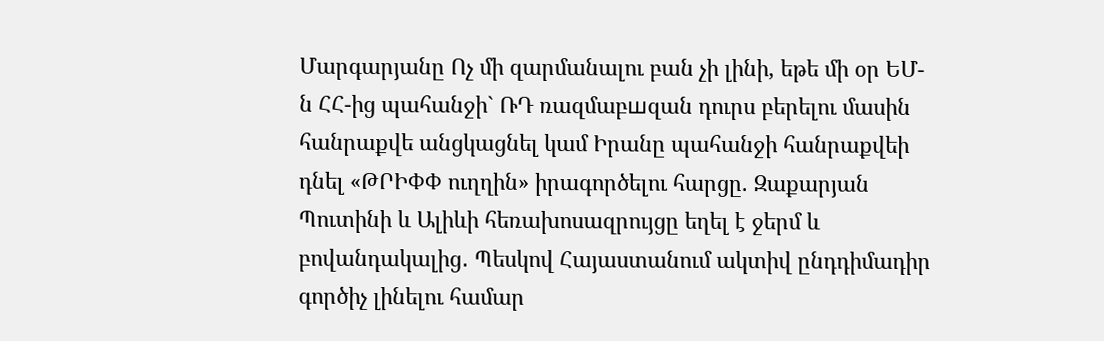Մարգարյանը Ոչ մի զարմանալու բան չի լինի, եթե մի օր ԵՄ-ն ՀՀ-ից պահանջի` ՌԴ ռազմաբшզան դուրս բերելու մասին հանրաքվե անցկացնել կամ Իրանը պահանջի հանրաքվեի դնել «ԹՐԻՓՓ ուղղին» իրագործելու հարցը. Զաքարյան Պուտինի և Ալիևի հեռախոսազրույցը եղել է ջերմ և բովանդակալից․ Պեսկով Հայաստանում ակտիվ ընդդիմադիր գործիչ լինելու համար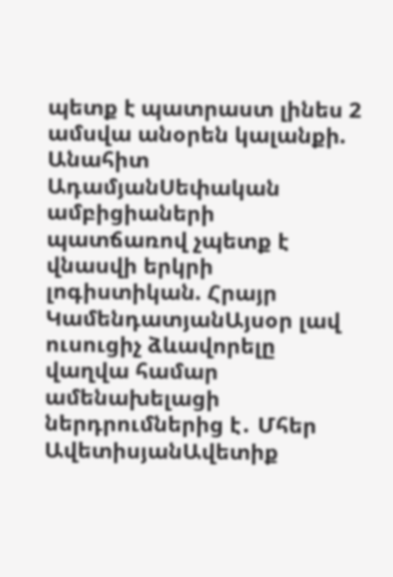պետք է պատրաստ լինես 2 ամսվա անօրեն կալանքի. Անահիտ ԱդամյանՍեփական ամբիցիաների պատճառով չպետք է վնասվի երկրի լոգիստիկան. Հրայր ԿամենդատյանԱյսօր լավ ուսուցիչ ձևավորելը վաղվա համար ամենախելացի ներդրումներից է․ Մհեր ԱվետիսյանԱվետիք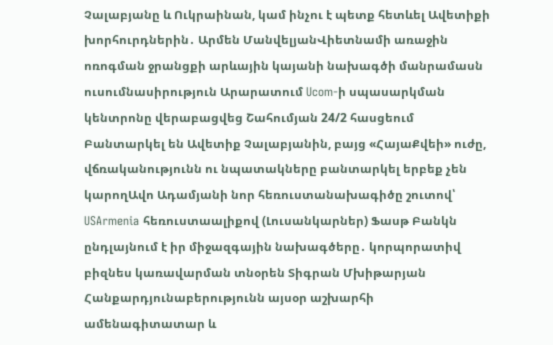Չալաբյանը և Ուկրաինան, կամ ինչու է պետք հետևել Ավետիքի խորհուրդներին․ Արմեն ՄանվելյանՎիետնամի առաջին ոռոգման ջրանցքի արևային կայանի նախագծի մանրամասն ուսումնասիրություն Արարատում Ucom-ի սպասարկման կենտրոնը վերաբացվեց Շահումյան 24/2 հասցեում Բանտարկել են Ավետիք Չալաբյանին, բայց «ՀայաՔվեի» ուժը, վճռականությունն ու նպատակները բանտարկել երբեք չեն կարողԱվո Ադամյանի նոր հեռուստանախագիծը շուտով՝ USArmenia հեռուստաալիքով (Լուսանկարներ) Ֆասթ Բանկն ընդլայնում է իր միջազգային նախագծերը․ կորպորատիվ բիզնես կառավարման տնօրեն Տիգրան Մխիթարյան Հանքարդյունաբերությունն այսօր աշխարհի ամենագիտատար և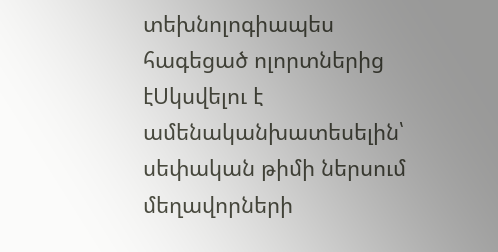տեխնոլոգիապես հագեցած ոլորտներից էՍկսվելու է ամենականխատեսելին՝ սեփական թիմի ներսում մեղավորների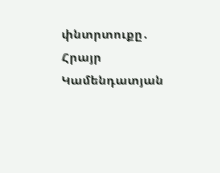փնտրտուքը․ Հրայր Կամենդատյան